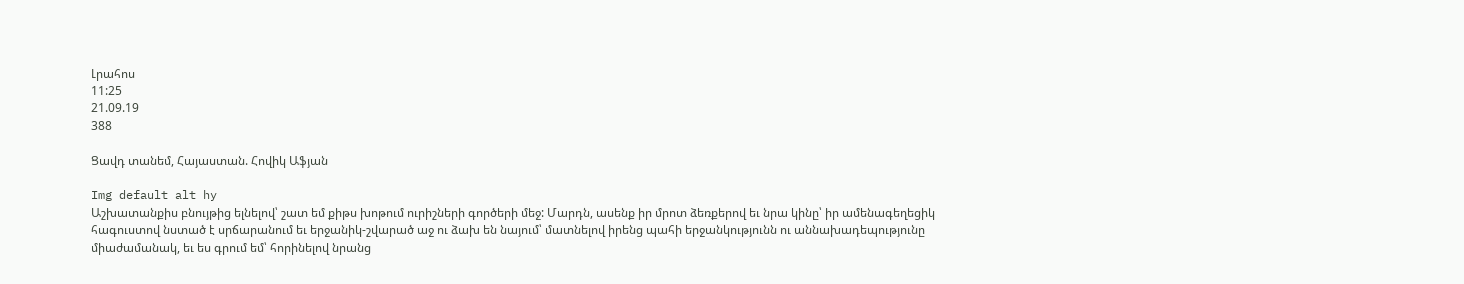Լրահոս
11:25
21.09.19
388

Ցավդ տանեմ, Հայաստան. Հովիկ Աֆյան

Img default alt hy
Աշխատանքիս բնույթից ելնելով՝ շատ եմ քիթս խոթում ուրիշների գործերի մեջ: Մարդն, ասենք իր մրոտ ձեռքերով եւ նրա կինը՝ իր ամենագեղեցիկ հագուստով նստած է սրճարանում եւ երջանիկ-շվարած աջ ու ձախ են նայում՝ մատնելով իրենց պահի երջանկությունն ու աննախադեպությունը միաժամանակ, եւ ես գրում եմ՝ հորինելով նրանց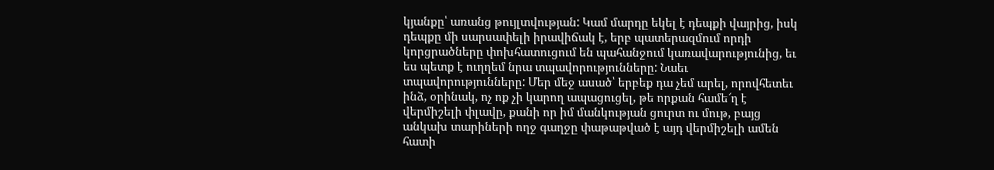կյանքը՝ առանց թույլտվության: Կամ մարդը եկել է դեպքի վայրից, իսկ դեպքը մի սարսափելի իրավիճակ է, երբ պատերազմում որդի կորցրածները փոխհատուցում են պահանջում կառավարությունից, եւ ես պետք է ուղղեմ նրա տպավորությունները: Նաեւ տպավորությունները: Մեր մեջ ասած՝ երբեք դա չեմ արել, որովհետեւ ինձ, օրինակ, ոչ ոք չի կարող ապացուցել, թե որքան համե՜ղ է վերմիշելի փլավը, քանի որ իմ մանկության ցուրտ ու մութ, բայց անկախ տարիների ողջ գաղջը փաթաթված է այդ վերմիշելի ամեն հատի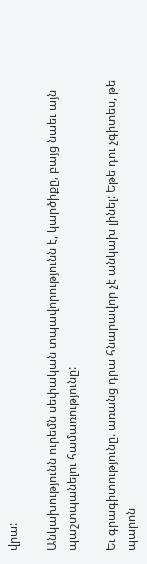վրա:

Անկախությունն ուրեմն սեփական տպավորությունն է, կարծիքը, բայց նաեւ այն պաշտպանելու համառությունը:

Եւ գրագիտությունը. առանց դրա հնարավոր չէ անկախ լինել: Եթե դու չգիտես, թե պարոն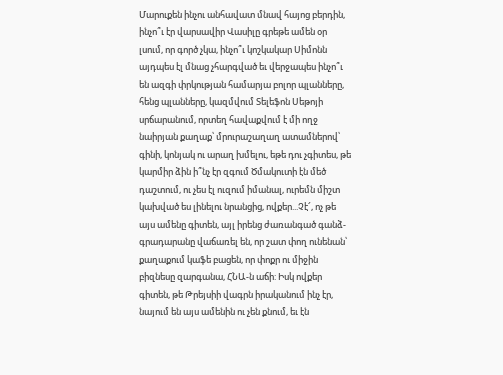Մարուքեն ինչու անհավատ մնավ հայոց բերդին, ինչո՞ւ էր վարսավիր Վասիլը գրեթե ամեն օր լսում, որ գործ չկա, ինչո՞ւ կոշկակար Սիմոնն այդպես էլ մնաց չհարգված եւ վերջապես ինչո՞ւ են ազգի փրկության համարյա բոլոր պլանները, հենց պլանները, կազմվում Տելեֆոն Սեթոյի սրճարանում, որտեղ հավաքվում է մի ողջ նաիրյան քաղաք՝ մրուրաշաղաղ ատամներով՝ գինի, կոնյակ ու արաղ խմելու, եթե դու չգիտես, թե կարմիր ձին ի՞նչ էր զգում Ծմակուտի էն մեծ դաշտում, ու չես էլ ուզում իմանալ, ուրեմն միշտ կախված ես լինելու նրանցից, ովքեր...Չէ՜, ոչ թե այս ամենը գիտեն, այլ իրենց ժառանգած գանձ-գրադարանը վաճառել են, որ շատ փող ունենան՝ քաղաքում կաֆե բացեն, որ փոքր ու միջին բիզնեսը զարգանա, ՀՆԱ-ն աճի: Իսկ ովքեր գիտեն, թե Թրեյսիի վագրն իրականում ինչ էր, նայում են այս ամենին ու չեն քնում, եւ էն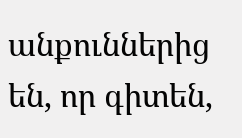անքուններից են, որ գիտեն,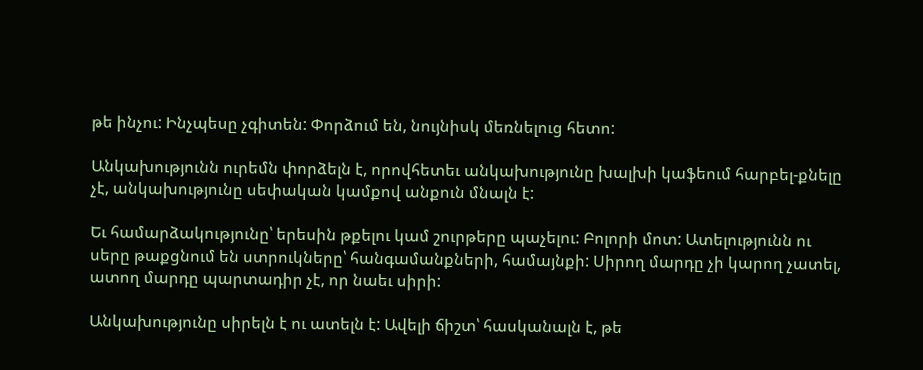թե ինչու: Ինչպեսը չգիտեն: Փորձում են, նույնիսկ մեռնելուց հետո:

Անկախությունն ուրեմն փորձելն է, որովհետեւ անկախությունը խալխի կաֆեում հարբել-քնելը չէ, անկախությունը սեփական կամքով անքուն մնալն է:

Եւ համարձակությունը՝ երեսին թքելու կամ շուրթերը պաչելու: Բոլորի մոտ: Ատելությունն ու սերը թաքցնում են ստրուկները՝ հանգամանքների, համայնքի: Սիրող մարդը չի կարող չատել, ատող մարդը պարտադիր չէ, որ նաեւ սիրի:

Անկախությունը սիրելն է ու ատելն է: Ավելի ճիշտ՝ հասկանալն է, թե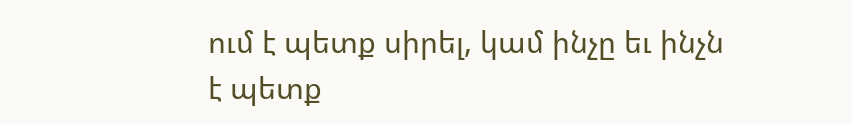ում է պետք սիրել, կամ ինչը եւ ինչն է պետք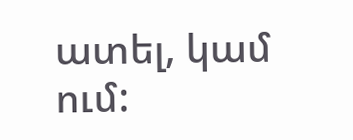ատել, կամ ում: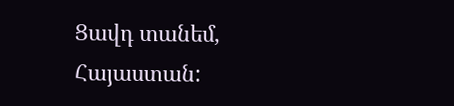Ցավդ տանեմ, Հայաստան: